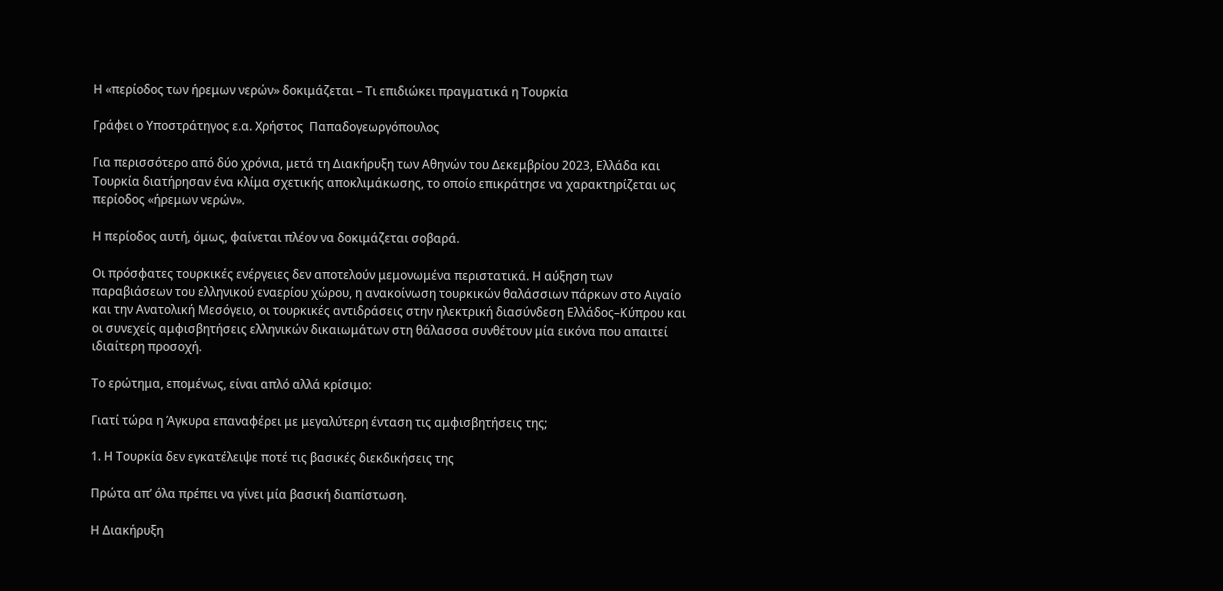Η «περίοδος των ήρεμων νερών» δοκιμάζεται – Τι επιδιώκει πραγματικά η Τουρκία

Γράφει ο Υποστράτηγος ε.α. Χρήστος  Παπαδογεωργόπουλος

Για περισσότερο από δύο χρόνια, μετά τη Διακήρυξη των Αθηνών του Δεκεμβρίου 2023, Ελλάδα και Τουρκία διατήρησαν ένα κλίμα σχετικής αποκλιμάκωσης, το οποίο επικράτησε να χαρακτηρίζεται ως περίοδος «ήρεμων νερών».

Η περίοδος αυτή, όμως, φαίνεται πλέον να δοκιμάζεται σοβαρά.

Οι πρόσφατες τουρκικές ενέργειες δεν αποτελούν μεμονωμένα περιστατικά. Η αύξηση των παραβιάσεων του ελληνικού εναερίου χώρου, η ανακοίνωση τουρκικών θαλάσσιων πάρκων στο Αιγαίο και την Ανατολική Μεσόγειο, οι τουρκικές αντιδράσεις στην ηλεκτρική διασύνδεση Ελλάδος–Κύπρου και οι συνεχείς αμφισβητήσεις ελληνικών δικαιωμάτων στη θάλασσα συνθέτουν μία εικόνα που απαιτεί ιδιαίτερη προσοχή.

Το ερώτημα, επομένως, είναι απλό αλλά κρίσιμο:

Γιατί τώρα η Άγκυρα επαναφέρει με μεγαλύτερη ένταση τις αμφισβητήσεις της;

1. Η Τουρκία δεν εγκατέλειψε ποτέ τις βασικές διεκδικήσεις της

Πρώτα απ’ όλα πρέπει να γίνει μία βασική διαπίστωση.

Η Διακήρυξη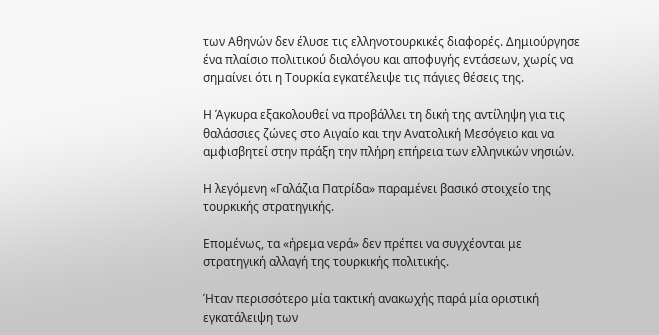των Αθηνών δεν έλυσε τις ελληνοτουρκικές διαφορές. Δημιούργησε ένα πλαίσιο πολιτικού διαλόγου και αποφυγής εντάσεων, χωρίς να σημαίνει ότι η Τουρκία εγκατέλειψε τις πάγιες θέσεις της.

Η Άγκυρα εξακολουθεί να προβάλλει τη δική της αντίληψη για τις θαλάσσιες ζώνες στο Αιγαίο και την Ανατολική Μεσόγειο και να αμφισβητεί στην πράξη την πλήρη επήρεια των ελληνικών νησιών.

Η λεγόμενη «Γαλάζια Πατρίδα» παραμένει βασικό στοιχείο της τουρκικής στρατηγικής.

Επομένως, τα «ήρεμα νερά» δεν πρέπει να συγχέονται με στρατηγική αλλαγή της τουρκικής πολιτικής.

Ήταν περισσότερο μία τακτική ανακωχής παρά μία οριστική εγκατάλειψη των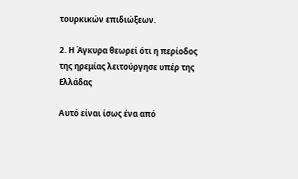τουρκικών επιδιώξεων.

2. Η Άγκυρα θεωρεί ότι η περίοδος της ηρεμίας λειτούργησε υπέρ της Ελλάδας

Αυτό είναι ίσως ένα από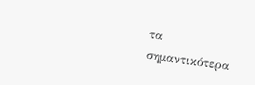τα σημαντικότερα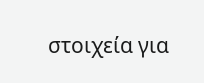στοιχεία για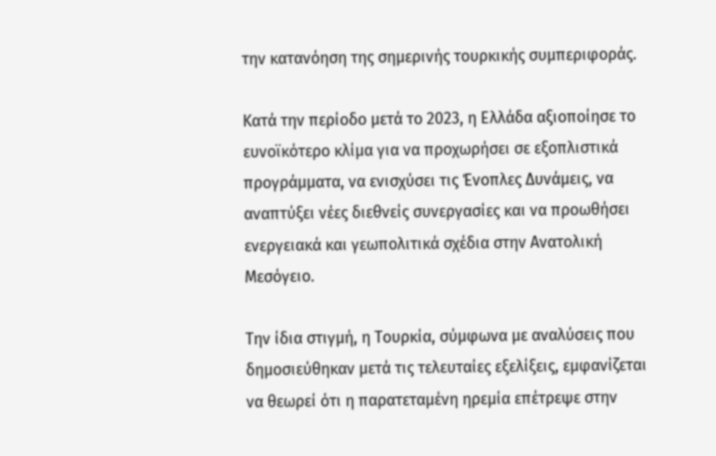την κατανόηση της σημερινής τουρκικής συμπεριφοράς.

Κατά την περίοδο μετά το 2023, η Ελλάδα αξιοποίησε το ευνοϊκότερο κλίμα για να προχωρήσει σε εξοπλιστικά προγράμματα, να ενισχύσει τις Ένοπλες Δυνάμεις, να αναπτύξει νέες διεθνείς συνεργασίες και να προωθήσει ενεργειακά και γεωπολιτικά σχέδια στην Ανατολική Μεσόγειο.

Την ίδια στιγμή, η Τουρκία, σύμφωνα με αναλύσεις που δημοσιεύθηκαν μετά τις τελευταίες εξελίξεις, εμφανίζεται να θεωρεί ότι η παρατεταμένη ηρεμία επέτρεψε στην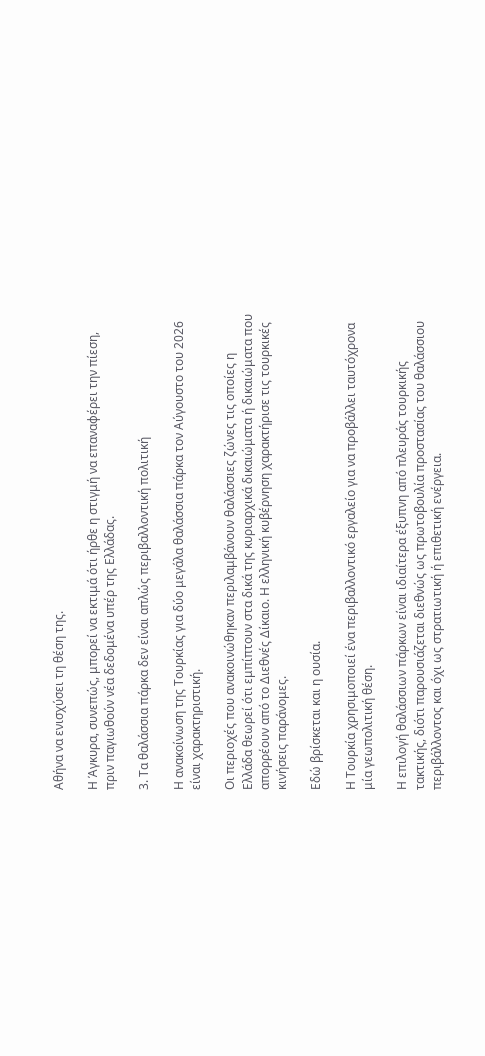Αθήνα να ενισχύσει τη θέση της.

Η Άγκυρα, συνεπώς, μπορεί να εκτιμά ότι ήρθε η στιγμή να επαναφέρει την πίεση, πριν παγιωθούν νέα δεδομένα υπέρ της Ελλάδας.

3. Τα θαλάσσια πάρκα δεν είναι απλώς περιβαλλοντική πολιτική

Η ανακοίνωση της Τουρκίας για δύο μεγάλα θαλάσσια πάρκα τον Αύγουστο του 2026 είναι χαρακτηριστική.

Οι περιοχές που ανακοινώθηκαν περιλαμβάνουν θαλάσσιες ζώνες τις οποίες η Ελλάδα θεωρεί ότι εμπίπτουν στα δικά της κυριαρχικά δικαιώματα ή δικαιώματα που απορρέουν από το Διεθνές Δίκαιο. Η ελληνική κυβέρνηση χαρακτήρισε τις τουρκικές κινήσεις παράνομες.

Εδώ βρίσκεται και η ουσία.

Η Τουρκία χρησιμοποιεί ένα περιβαλλοντικό εργαλείο για να προβάλλει ταυτόχρονα μία γεωπολιτική θέση.

Η επιλογή θαλάσσιων πάρκων είναι ιδιαίτερα έξυπνη από πλευράς τουρκικής τακτικής, διότι παρουσιάζεται διεθνώς ως πρωτοβουλία προστασίας του θαλάσσιου περιβάλλοντος και όχι ως στρατιωτική ή επιθετική ενέργεια.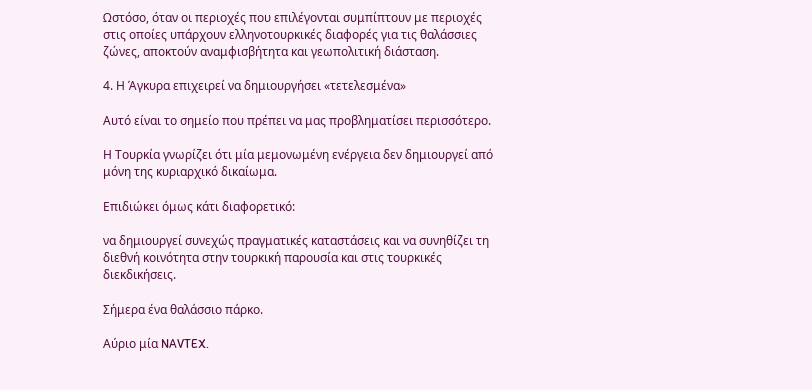Ωστόσο, όταν οι περιοχές που επιλέγονται συμπίπτουν με περιοχές στις οποίες υπάρχουν ελληνοτουρκικές διαφορές για τις θαλάσσιες ζώνες, αποκτούν αναμφισβήτητα και γεωπολιτική διάσταση.

4. Η Άγκυρα επιχειρεί να δημιουργήσει «τετελεσμένα»

Αυτό είναι το σημείο που πρέπει να μας προβληματίσει περισσότερο.

Η Τουρκία γνωρίζει ότι μία μεμονωμένη ενέργεια δεν δημιουργεί από μόνη της κυριαρχικό δικαίωμα.

Επιδιώκει όμως κάτι διαφορετικό:

να δημιουργεί συνεχώς πραγματικές καταστάσεις και να συνηθίζει τη διεθνή κοινότητα στην τουρκική παρουσία και στις τουρκικές διεκδικήσεις.

Σήμερα ένα θαλάσσιο πάρκο.

Αύριο μία NAVTEX.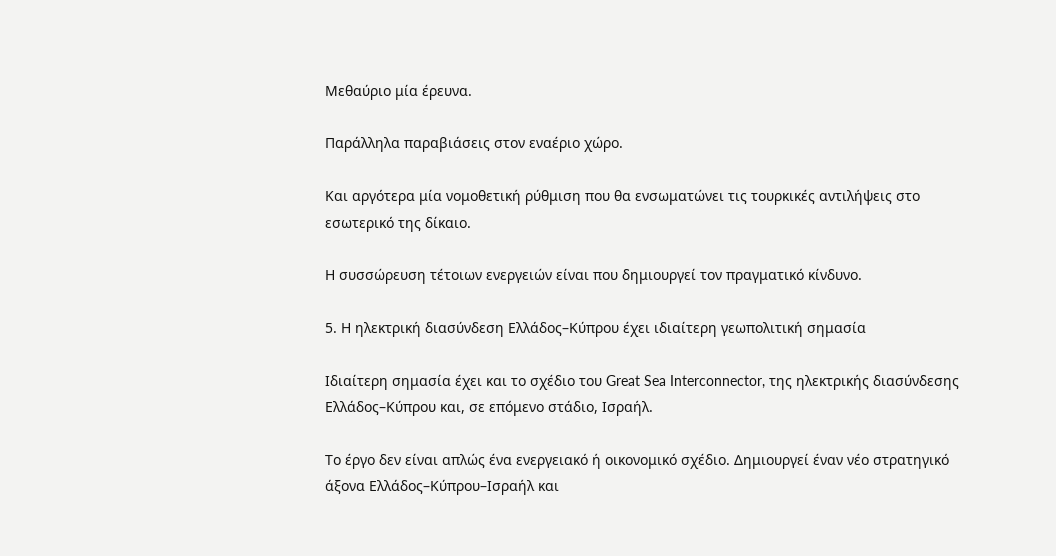Μεθαύριο μία έρευνα.

Παράλληλα παραβιάσεις στον εναέριο χώρο.

Και αργότερα μία νομοθετική ρύθμιση που θα ενσωματώνει τις τουρκικές αντιλήψεις στο εσωτερικό της δίκαιο.

Η συσσώρευση τέτοιων ενεργειών είναι που δημιουργεί τον πραγματικό κίνδυνο.

5. Η ηλεκτρική διασύνδεση Ελλάδος–Κύπρου έχει ιδιαίτερη γεωπολιτική σημασία

Ιδιαίτερη σημασία έχει και το σχέδιο του Great Sea Interconnector, της ηλεκτρικής διασύνδεσης Ελλάδος–Κύπρου και, σε επόμενο στάδιο, Ισραήλ.

Το έργο δεν είναι απλώς ένα ενεργειακό ή οικονομικό σχέδιο. Δημιουργεί έναν νέο στρατηγικό άξονα Ελλάδος–Κύπρου–Ισραήλ και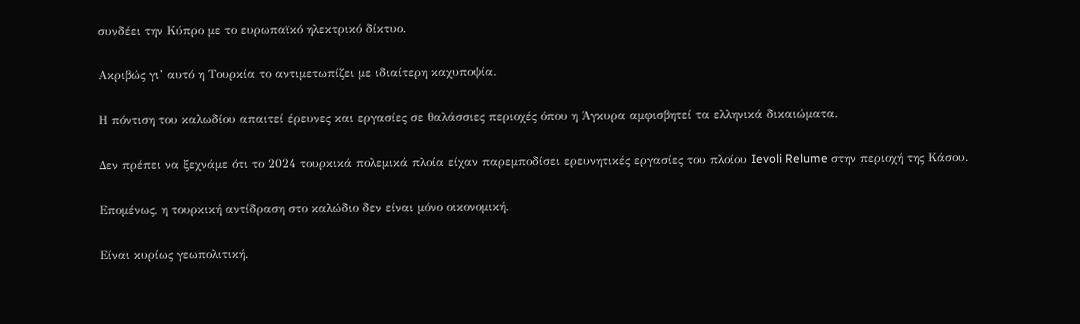συνδέει την Κύπρο με το ευρωπαϊκό ηλεκτρικό δίκτυο.

Ακριβώς γι’ αυτό η Τουρκία το αντιμετωπίζει με ιδιαίτερη καχυποψία.

Η πόντιση του καλωδίου απαιτεί έρευνες και εργασίες σε θαλάσσιες περιοχές όπου η Άγκυρα αμφισβητεί τα ελληνικά δικαιώματα.

Δεν πρέπει να ξεχνάμε ότι το 2024 τουρκικά πολεμικά πλοία είχαν παρεμποδίσει ερευνητικές εργασίες του πλοίου Ievoli Relume στην περιοχή της Κάσου.

Επομένως, η τουρκική αντίδραση στο καλώδιο δεν είναι μόνο οικονομική.

Είναι κυρίως γεωπολιτική.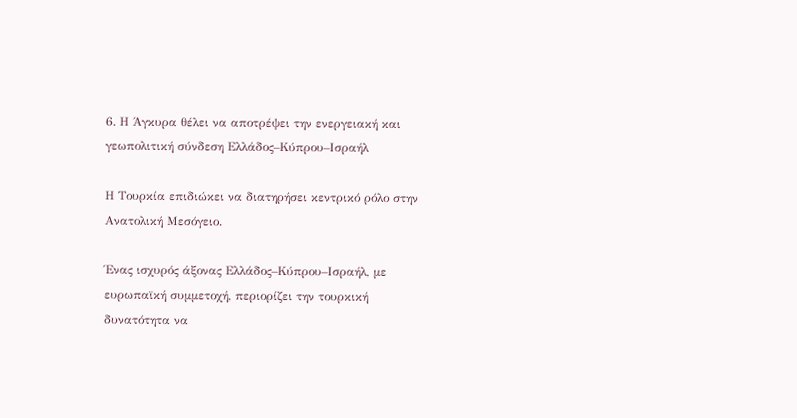6. Η Άγκυρα θέλει να αποτρέψει την ενεργειακή και γεωπολιτική σύνδεση Ελλάδος–Κύπρου–Ισραήλ

Η Τουρκία επιδιώκει να διατηρήσει κεντρικό ρόλο στην Ανατολική Μεσόγειο.

Ένας ισχυρός άξονας Ελλάδος–Κύπρου–Ισραήλ, με ευρωπαϊκή συμμετοχή, περιορίζει την τουρκική δυνατότητα να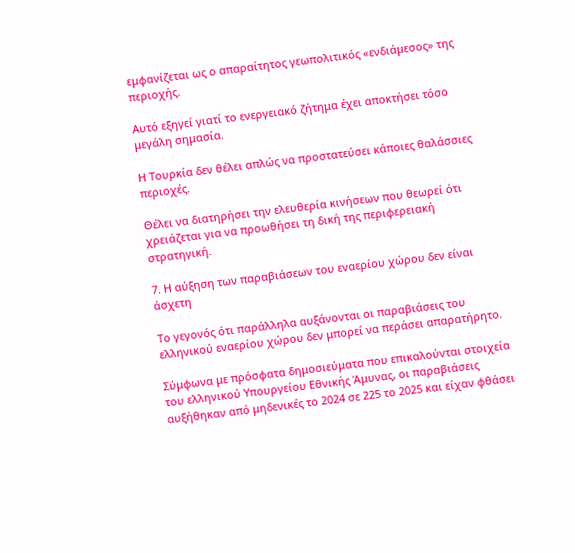εμφανίζεται ως ο απαραίτητος γεωπολιτικός «ενδιάμεσος» της περιοχής.

Αυτό εξηγεί γιατί το ενεργειακό ζήτημα έχει αποκτήσει τόσο μεγάλη σημασία.

Η Τουρκία δεν θέλει απλώς να προστατεύσει κάποιες θαλάσσιες περιοχές.

Θέλει να διατηρήσει την ελευθερία κινήσεων που θεωρεί ότι χρειάζεται για να προωθήσει τη δική της περιφερειακή στρατηγική.

7. Η αύξηση των παραβιάσεων του εναερίου χώρου δεν είναι άσχετη

Το γεγονός ότι παράλληλα αυξάνονται οι παραβιάσεις του ελληνικού εναερίου χώρου δεν μπορεί να περάσει απαρατήρητο.

Σύμφωνα με πρόσφατα δημοσιεύματα που επικαλούνται στοιχεία του ελληνικού Υπουργείου Εθνικής Άμυνας, οι παραβιάσεις αυξήθηκαν από μηδενικές το 2024 σε 225 το 2025 και είχαν φθάσει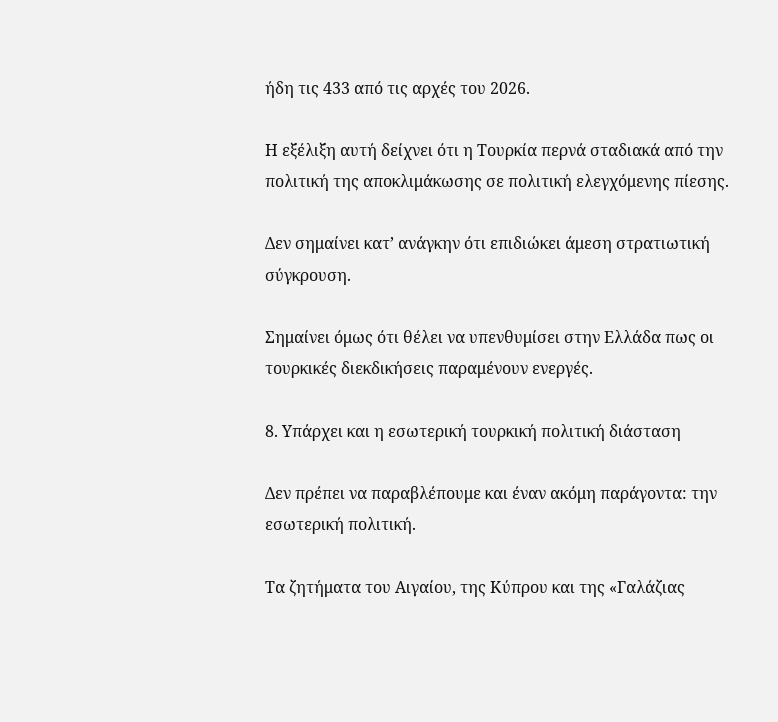ήδη τις 433 από τις αρχές του 2026.

Η εξέλιξη αυτή δείχνει ότι η Τουρκία περνά σταδιακά από την πολιτική της αποκλιμάκωσης σε πολιτική ελεγχόμενης πίεσης.

Δεν σημαίνει κατ’ ανάγκην ότι επιδιώκει άμεση στρατιωτική σύγκρουση.

Σημαίνει όμως ότι θέλει να υπενθυμίσει στην Ελλάδα πως οι τουρκικές διεκδικήσεις παραμένουν ενεργές.

8. Υπάρχει και η εσωτερική τουρκική πολιτική διάσταση

Δεν πρέπει να παραβλέπουμε και έναν ακόμη παράγοντα: την εσωτερική πολιτική.

Τα ζητήματα του Αιγαίου, της Κύπρου και της «Γαλάζιας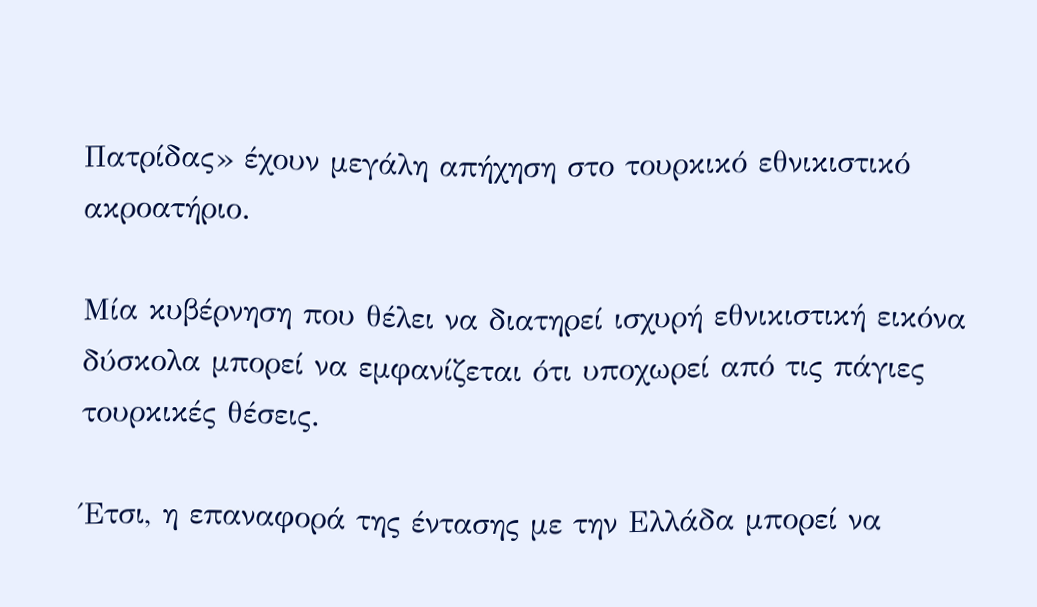Πατρίδας» έχουν μεγάλη απήχηση στο τουρκικό εθνικιστικό ακροατήριο.

Μία κυβέρνηση που θέλει να διατηρεί ισχυρή εθνικιστική εικόνα δύσκολα μπορεί να εμφανίζεται ότι υποχωρεί από τις πάγιες τουρκικές θέσεις.

Έτσι, η επαναφορά της έντασης με την Ελλάδα μπορεί να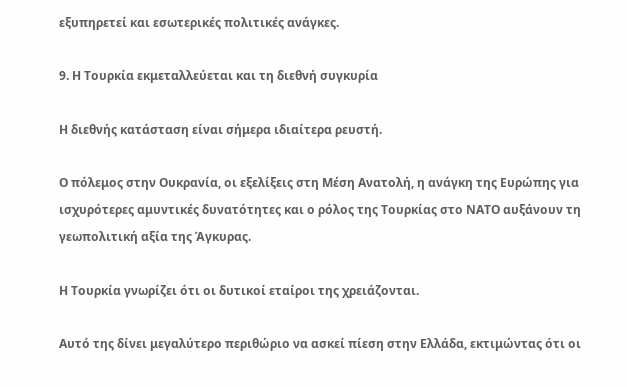εξυπηρετεί και εσωτερικές πολιτικές ανάγκες.

9. Η Τουρκία εκμεταλλεύεται και τη διεθνή συγκυρία

Η διεθνής κατάσταση είναι σήμερα ιδιαίτερα ρευστή.

Ο πόλεμος στην Ουκρανία, οι εξελίξεις στη Μέση Ανατολή, η ανάγκη της Ευρώπης για ισχυρότερες αμυντικές δυνατότητες και ο ρόλος της Τουρκίας στο ΝΑΤΟ αυξάνουν τη γεωπολιτική αξία της Άγκυρας.

Η Τουρκία γνωρίζει ότι οι δυτικοί εταίροι της χρειάζονται.

Αυτό της δίνει μεγαλύτερο περιθώριο να ασκεί πίεση στην Ελλάδα, εκτιμώντας ότι οι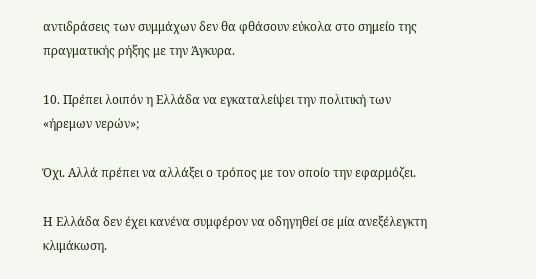αντιδράσεις των συμμάχων δεν θα φθάσουν εύκολα στο σημείο της πραγματικής ρήξης με την Άγκυρα.

10. Πρέπει λοιπόν η Ελλάδα να εγκαταλείψει την πολιτική των «ήρεμων νερών»;

Όχι. Αλλά πρέπει να αλλάξει ο τρόπος με τον οποίο την εφαρμόζει.

Η Ελλάδα δεν έχει κανένα συμφέρον να οδηγηθεί σε μία ανεξέλεγκτη κλιμάκωση.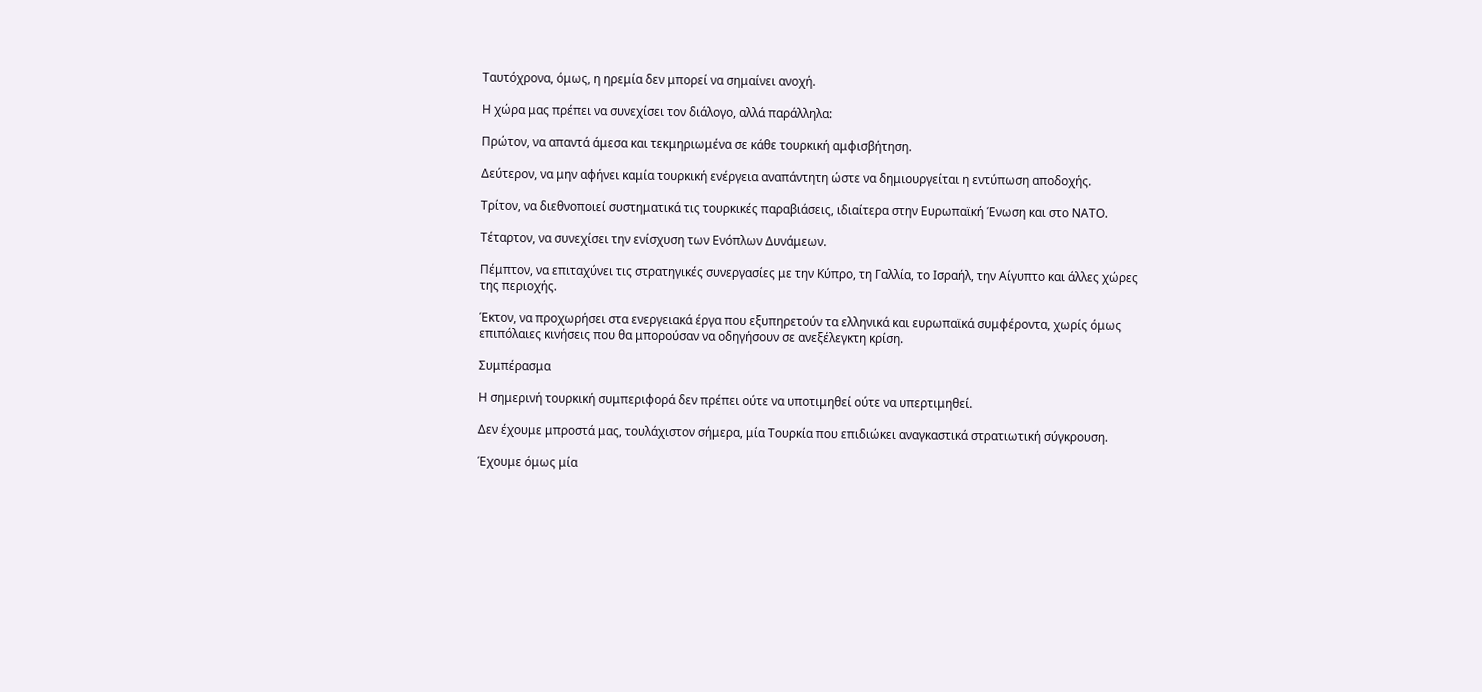Ταυτόχρονα, όμως, η ηρεμία δεν μπορεί να σημαίνει ανοχή.

Η χώρα μας πρέπει να συνεχίσει τον διάλογο, αλλά παράλληλα:

Πρώτον, να απαντά άμεσα και τεκμηριωμένα σε κάθε τουρκική αμφισβήτηση.

Δεύτερον, να μην αφήνει καμία τουρκική ενέργεια αναπάντητη ώστε να δημιουργείται η εντύπωση αποδοχής.

Τρίτον, να διεθνοποιεί συστηματικά τις τουρκικές παραβιάσεις, ιδιαίτερα στην Ευρωπαϊκή Ένωση και στο ΝΑΤΟ.

Τέταρτον, να συνεχίσει την ενίσχυση των Ενόπλων Δυνάμεων.

Πέμπτον, να επιταχύνει τις στρατηγικές συνεργασίες με την Κύπρο, τη Γαλλία, το Ισραήλ, την Αίγυπτο και άλλες χώρες της περιοχής.

Έκτον, να προχωρήσει στα ενεργειακά έργα που εξυπηρετούν τα ελληνικά και ευρωπαϊκά συμφέροντα, χωρίς όμως επιπόλαιες κινήσεις που θα μπορούσαν να οδηγήσουν σε ανεξέλεγκτη κρίση.

Συμπέρασμα

Η σημερινή τουρκική συμπεριφορά δεν πρέπει ούτε να υποτιμηθεί ούτε να υπερτιμηθεί.

Δεν έχουμε μπροστά μας, τουλάχιστον σήμερα, μία Τουρκία που επιδιώκει αναγκαστικά στρατιωτική σύγκρουση.

Έχουμε όμως μία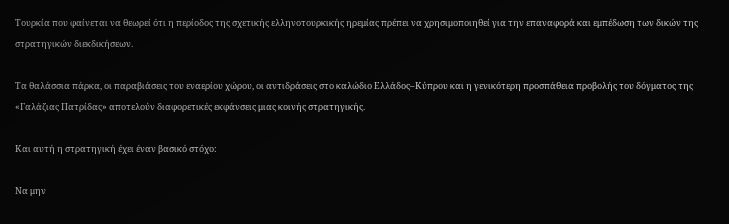Τουρκία που φαίνεται να θεωρεί ότι η περίοδος της σχετικής ελληνoτουρκικής ηρεμίας πρέπει να χρησιμοποιηθεί για την επαναφορά και εμπέδωση των δικών της στρατηγικών διεκδικήσεων.

Τα θαλάσσια πάρκα, οι παραβιάσεις του εναερίου χώρου, οι αντιδράσεις στο καλώδιο Ελλάδος–Κύπρου και η γενικότερη προσπάθεια προβολής του δόγματος της «Γαλάζιας Πατρίδας» αποτελούν διαφορετικές εκφάνσεις μιας κοινής στρατηγικής.

Και αυτή η στρατηγική έχει έναν βασικό στόχο:

Να μην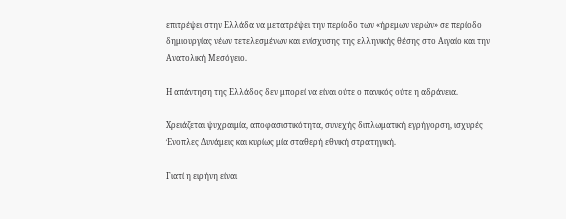επιτρέψει στην Ελλάδα να μετατρέψει την περίοδο των «ήρεμων νερών» σε περίοδο δημιουργίας νέων τετελεσμένων και ενίσχυσης της ελληνικής θέσης στο Αιγαίο και την Ανατολική Μεσόγειο.

Η απάντηση της Ελλάδος δεν μπορεί να είναι ούτε ο πανικός ούτε η αδράνεια.

Χρειάζεται ψυχραιμία, αποφασιστικότητα, συνεχής διπλωματική εγρήγορση, ισχυρές Ένοπλες Δυνάμεις και κυρίως μία σταθερή εθνική στρατηγική.

Γιατί η ειρήνη είναι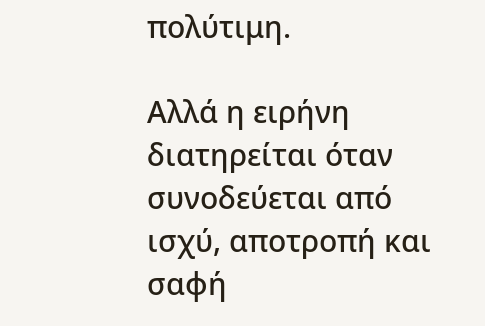πολύτιμη.

Αλλά η ειρήνη διατηρείται όταν συνοδεύεται από ισχύ, αποτροπή και σαφή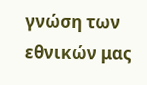γνώση των εθνικών μας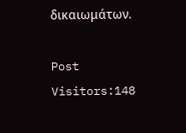δικαιωμάτων.

Post Visitors:148